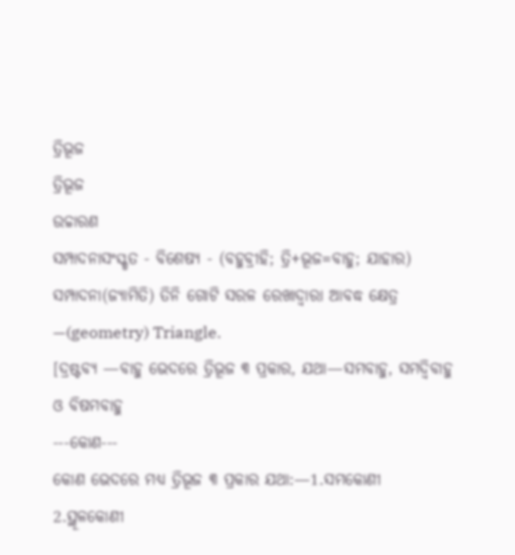ତ୍ରିଭୂଜ
ତ୍ରିଭୂଜ
ଉଚ୍ଚାରଣ
ସମ୍ପାଦନାସଂସ୍କୃତ - ବିଶେଷ୍ୟ - (ବହୁବ୍ରୀହି; ତ୍ରି+ଭୂଜ=ବାହୁ; ଯାହାର)
ସମ୍ପାଦନା(ଜ୍ୟାମିତି) ତିନି ଗୋଟି ସରଳ ରେଖାଦ୍ୱାରା ଆବଦ୍ଧ କ୍ଷେତ୍ର —(geometry) Triangle.
[ଦ୍ରଷ୍ଟବ୍ୟ —ବାହୁ ଭେଦରେ ତ୍ରିଭୂଜ ୩ ପ୍ରକାର, ଯଥା—ସମବାହୁ, ସମଦ୍ୱିବାହୁ ଓ ବିଷମବାହୁ
---କୋଣ---
କୋଣ ଭେଦରେ ମଧ୍ୟ ତ୍ରିଭୂଜ ୩ ପ୍ରକାର ଯଥା:—1.ସମକୋଣୀ
2.ସ୍ଥୂଳକୋଣୀ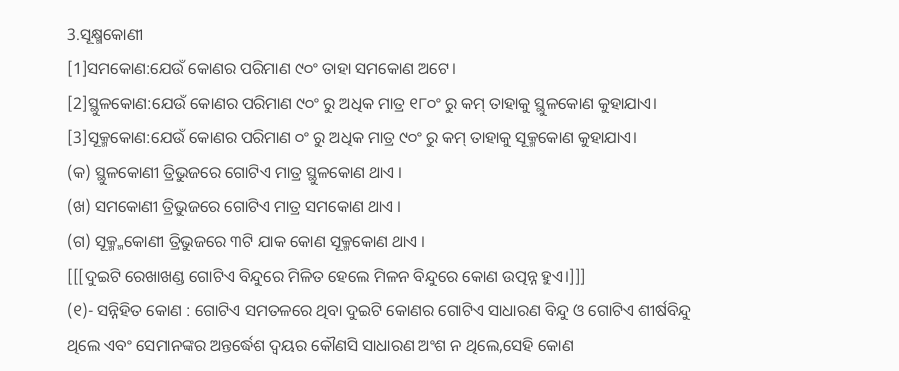3.ସୂକ୍ଷ୍ମକୋଣୀ
[1]ସମକୋଣ:ଯେଉଁ କୋଣର ପରିମାଣ ୯୦ଂ ତାହା ସମକୋଣ ଅଟେ।
[2]ସ୍ଥୁଳକୋଣ:ଯେଉଁ କୋଣର ପରିମାଣ ୯୦ଂ ରୁ ଅଧିକ ମାତ୍ର ୧୮୦ଂ ରୁ କମ୍ ତାହାକୁ ସ୍ଥୁଳକୋଣ କୁହାଯାଏ।
[3]ସୂକ୍ମକୋଣ:ଯେଉଁ କୋଣର ପରିମାଣ ୦ଂ ରୁ ଅଧିକ ମାତ୍ର ୯୦ଂ ରୁ କମ୍ ତାହାକୁ ସୂକ୍ମକୋଣ କୁହାଯାଏ।
(କ) ସ୍ଥୁଳକୋଣୀ ତ୍ରିଭୁଜରେ ଗୋଟିଏ ମାତ୍ର ସ୍ଥୁଳକୋଣ ଥାଏ ।
(ଖ) ସମକୋଣୀ ତ୍ରିଭୁଜରେ ଗୋଟିଏ ମାତ୍ର ସମକୋଣ ଥାଏ ।
(ଗ) ସୂକ୍ମ୍ମକୋଣୀ ତ୍ରିଭୁଜରେ ୩ଟି ଯାକ କୋଣ ସୂକ୍ମକୋଣ ଥାଏ ।
[[[ଦୁଇଟି ରେଖାଖଣ୍ଡ ଗୋଟିଏ ବିନ୍ଦୁରେ ମିଳିତ ହେଲେ ମିଳନ ବିନ୍ଦୁରେ କୋଣ ଉତ୍ପନ୍ନ ହୁଏ।]]]
(୧)- ସନ୍ନିହିତ କୋଣ : ଗୋଟିଏ ସମତଳରେ ଥିବା ଦୁଇଟି କୋଣର ଗୋଟିଏ ସାଧାରଣ ବିନ୍ଦୁ ଓ ଗୋଟିଏ ଶୀର୍ଷବିନ୍ଦୁ ଥିଲେ ଏବଂ ସେମାନଙ୍କର ଅନ୍ତର୍ଦ୍ଧେଶ ଦ୍ବୟର କୌଣସି ସାଧାରଣ ଅଂଶ ନ ଥିଲେ,ସେହି କୋଣ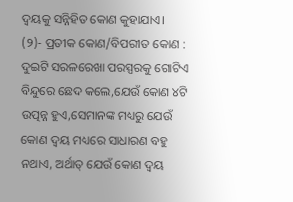ଦ୍ବୟକୁ ସନ୍ନିହିତ କୋଣ କୁହାଯାଏ।
(୨)- ପ୍ରତୀକ କୋଣ/ବିପରୀତ କୋଣ : ଦୁଇଟି ସରଳରେଖା ପରସ୍ପରକୁ ଗୋଟିଏ ବିନ୍ଦୁରେ ଛେଦ କଲେ,ଯେଉଁ କୋଣ ୪ଟି ଉତ୍ପନ୍ନ ହୁଏ,ସେମାନଙ୍କ ମଧ୍ୟରୁ ଯେଉଁ କୋଣ ଦ୍ବୟ ମଧ୍ୟରେ ସାଧାରଣ ବହୁ ନଥାଏ, ଅର୍ଥାତ୍ ଯେଉଁ କୋଣ ଦ୍ବୟ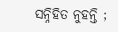ସନ୍ନିହିତ ନୁହନ୍ତି ;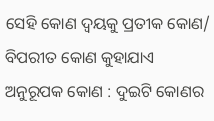ସେହି କୋଣ ଦ୍ବୟକୁ ପ୍ରତୀକ କୋଣ/ ବିପରୀତ କୋଣ କୁହାଯାଏ
ଅନୁରୂପକ କୋଣ : ଦୁଇଟି କୋଣର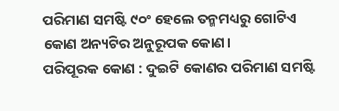ପରିମାଣ ସମଷ୍ଟି ୯୦ଂ ହେଲେ ତନ୍ମମଧ୍ୟରୁ ଗୋଟିଏ କୋଣ ଅନ୍ୟଟିର ଅନୁରୂପକ କୋଣ।
ପରିପୂରକ କୋଣ : ଦୁଇଟି କୋଣର ପରିମାଣ ସମଷ୍ଟି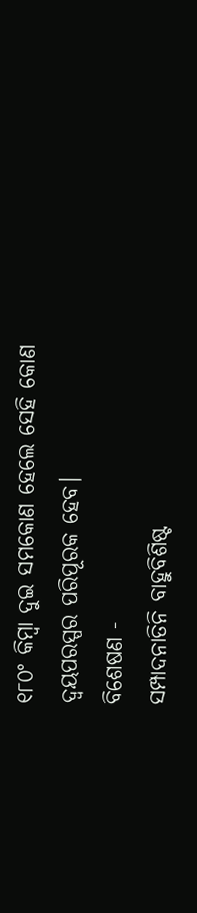୧୮୦ଂ କିମ୍ବା ଦୁଇ ସମକୋଣ ହେଲେ ସେହି କୋଣ ଦ୍ବୟପରସ୍ପର ପରିପୂରକ ହେବ।
ବିଶେଷଣ -
ସମ୍ପାଦନାତିନି ବାହୁବିଶିଷ୍ଟ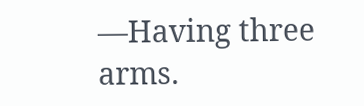—Having three arms.